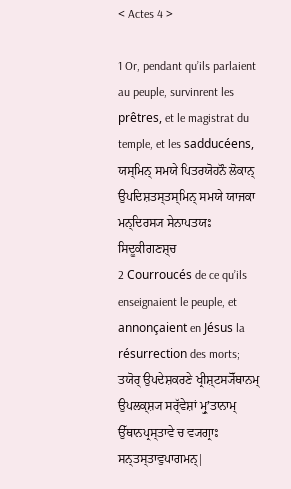< Actes 4 >

1 Or, pendant qu’ils parlaient au peuple, survinrent les prêtres, et le magistrat du temple, et les sadducéens,
ਯਸ੍ਮਿਨ੍ ਸਮਯੇ ਪਿਤਰਯੋਹਨੌ ਲੋਕਾਨ੍ ਉਪਦਿਸ਼ਤਸ੍ਤਸ੍ਮਿਨ੍ ਸਮਯੇ ਯਾਜਕਾ ਮਨ੍ਦਿਰਸ੍ਯ ਸੇਨਾਪਤਯਃ ਸਿਦੂਕੀਗਣਸ਼੍ਚ
2 Courroucés de ce qu’ils enseignaient le peuple, et annonçaient en Jésus la résurrection des morts;
ਤਯੋਰ੍ ਉਪਦੇਸ਼ਕਰਣੇ ਖ੍ਰੀਸ਼੍ਟਸ੍ਯੋੱਥਾਨਮ੍ ਉਪਲਕ੍ਸ਼੍ਯ ਸਰ੍ੱਵੇਸ਼ਾਂ ਮ੍ਰੁʼਤਾਨਾਮ੍ ਉੱਥਾਨਪ੍ਰਸ੍ਤਾਵੇ ਚ ਵ੍ਯਗ੍ਰਾਃ ਸਨ੍ਤਸ੍ਤਾਵੁਪਾਗਮਨ੍|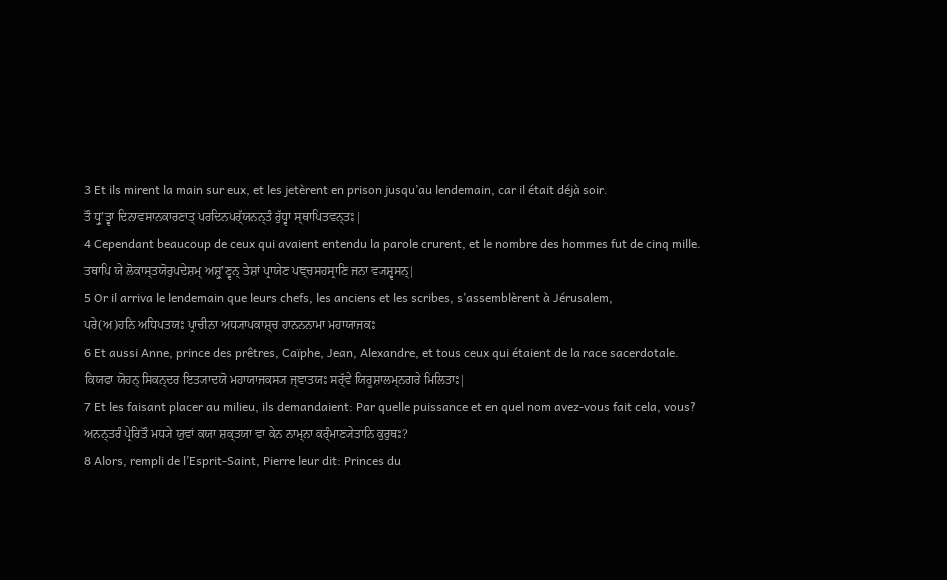3 Et ils mirent la main sur eux, et les jetèrent en prison jusqu’au lendemain, car il était déjà soir.
ਤੌ ਧ੍ਰੁʼਤ੍ਵਾ ਦਿਨਾਵਸਾਨਕਾਰਣਾਤ੍ ਪਰਦਿਨਪਰ੍ੱਯਨਨ੍ਤੰ ਰੁੱਧ੍ਵਾ ਸ੍ਥਾਪਿਤਵਨ੍ਤਃ|
4 Cependant beaucoup de ceux qui avaient entendu la parole crurent, et le nombre des hommes fut de cinq mille.
ਤਥਾਪਿ ਯੇ ਲੋਕਾਸ੍ਤਯੋਰੁਪਦੇਸ਼ਮ੍ ਅਸ਼੍ਰੁʼਣ੍ਵਨ੍ ਤੇਸ਼ਾਂ ਪ੍ਰਾਯੇਣ ਪਞ੍ਚਸਹਸ੍ਰਾਣਿ ਜਨਾ ਵ੍ਯਸ਼੍ਵਸਨ੍|
5 Or il arriva le lendemain que leurs chefs, les anciens et les scribes, s’assemblèrent à Jérusalem,
ਪਰੇ(ਅ)ਹਨਿ ਅਧਿਪਤਯਃ ਪ੍ਰਾਚੀਨਾ ਅਧ੍ਯਾਪਕਾਸ਼੍ਚ ਹਾਨਨਨਾਮਾ ਮਹਾਯਾਜਕਃ
6 Et aussi Anne, prince des prêtres, Caïphe, Jean, Alexandre, et tous ceux qui étaient de la race sacerdotale.
ਕਿਯਫਾ ਯੋਹਨ੍ ਸਿਕਨ੍ਦਰ ਇਤ੍ਯਾਦਯੋ ਮਹਾਯਾਜਕਸ੍ਯ ਜ੍ਞਾਤਯਃ ਸਰ੍ੱਵੇ ਯਿਰੂਸ਼ਾਲਮ੍ਨਗਰੇ ਮਿਲਿਤਾਃ|
7 Et les faisant placer au milieu, ils demandaient: Par quelle puissance et en quel nom avez-vous fait cela, vous?
ਅਨਨ੍ਤਰੰ ਪ੍ਰੇਰਿਤੌ ਮਧ੍ਯੇ ਯੁਵਾਂ ਕਯਾ ਸ਼ਕ੍ਤਯਾ ਵਾ ਕੇਨ ਨਾਮ੍ਨਾ ਕਰ੍ੰਮਾਣ੍ਯੇਤਾਨਿ ਕੁਰੁਥਃ?
8 Alors, rempli de l’Esprit-Saint, Pierre leur dit: Princes du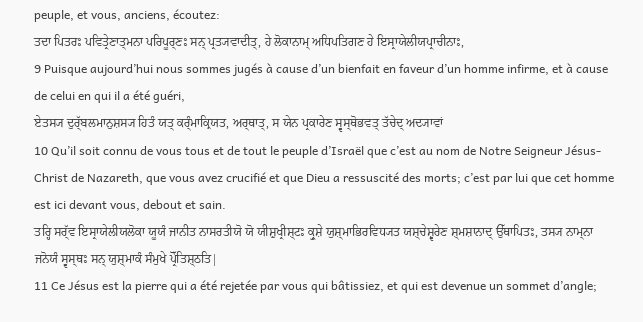peuple, et vous, anciens, écoutez:
ਤਦਾ ਪਿਤਰਃ ਪਵਿਤ੍ਰੇਣਾਤ੍ਮਨਾ ਪਰਿਪੂਰ੍ਣਃ ਸਨ੍ ਪ੍ਰਤ੍ਯਵਾਦੀਤ੍, ਹੇ ਲੋਕਾਨਾਮ੍ ਅਧਿਪਤਿਗਣ ਹੇ ਇਸ੍ਰਾਯੇਲੀਯਪ੍ਰਾਚੀਨਾਃ,
9 Puisque aujourd’hui nous sommes jugés à cause d’un bienfait en faveur d’un homme infirme, et à cause de celui en qui il a été guéri,
ਏਤਸ੍ਯ ਦੁਰ੍ੱਬਲਮਾਨੁਸ਼ਸ੍ਯ ਹਿਤੰ ਯਤ੍ ਕਰ੍ੰਮਾਕ੍ਰਿਯਤ, ਅਰ੍ਥਾਤ੍, ਸ ਯੇਨ ਪ੍ਰਕਾਰੇਣ ਸ੍ਵਸ੍ਥੋਭਵਤ੍ ਤੱਚੇਦ੍ ਅਦ੍ਯਾਵਾਂ
10 Qu’il soit connu de vous tous et de tout le peuple d’Israël que c’est au nom de Notre Seigneur Jésus-Christ de Nazareth, que vous avez crucifié et que Dieu a ressuscité des morts; c’est par lui que cet homme est ici devant vous, debout et sain.
ਤਰ੍ਹਿ ਸਰ੍ੱਵ ਇਸ੍ਰਾਯੇਲੀਯਲੋਕਾ ਯੂਯੰ ਜਾਨੀਤ ਨਾਸਰਤੀਯੋ ਯੋ ਯੀਸ਼ੁਖ੍ਰੀਸ਼੍ਟਃ ਕ੍ਰੁਸ਼ੇ ਯੁਸ਼੍ਮਾਭਿਰਵਿਧ੍ਯਤ ਯਸ਼੍ਚੇਸ਼੍ਵਰੇਣ ਸ਼੍ਮਸ਼ਾਨਾਦ੍ ਉੱਥਾਪਿਤਃ, ਤਸ੍ਯ ਨਾਮ੍ਨਾ ਜਨੋਯੰ ਸ੍ਵਸ੍ਥਃ ਸਨ੍ ਯੁਸ਼੍ਮਾਕੰ ਸੰਮੁਖੇ ਪ੍ਰੋੱਤਿਸ਼੍ਠਤਿ|
11 Ce Jésus est la pierre qui a été rejetée par vous qui bâtissiez, et qui est devenue un sommet d’angle;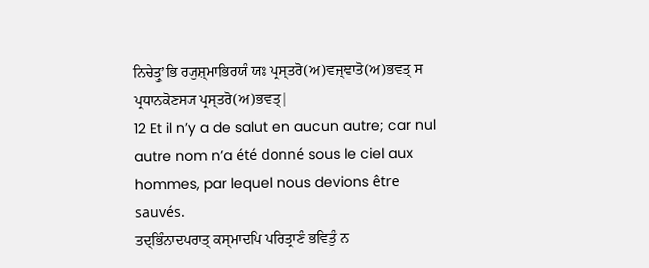ਨਿਚੇਤ੍ਰੁʼਭਿ ਰ੍ਯੁਸ਼੍ਮਾਭਿਰਯੰ ਯਃ ਪ੍ਰਸ੍ਤਰੋ(ਅ)ਵਜ੍ਞਾਤੋ(ਅ)ਭਵਤ੍ ਸ ਪ੍ਰਧਾਨਕੋਣਸ੍ਯ ਪ੍ਰਸ੍ਤਰੋ(ਅ)ਭਵਤ੍|
12 Et il n’y a de salut en aucun autre; car nul autre nom n’a été donné sous le ciel aux hommes, par lequel nous devions être sauvés.
ਤਦ੍ਭਿੰਨਾਦਪਰਾਤ੍ ਕਸ੍ਮਾਦਪਿ ਪਰਿਤ੍ਰਾਣੰ ਭਵਿਤੁੰ ਨ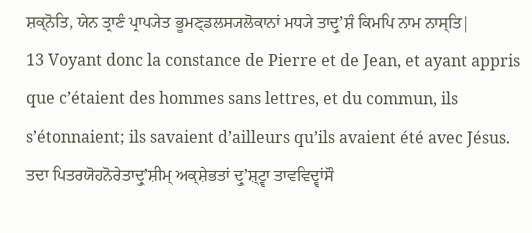ਸ਼ਕ੍ਨੋਤਿ, ਯੇਨ ਤ੍ਰਾਣੰ ਪ੍ਰਾਪ੍ਯੇਤ ਭੂਮਣ੍ਡਲਸ੍ਯਲੋਕਾਨਾਂ ਮਧ੍ਯੇ ਤਾਦ੍ਰੁʼਸ਼ੰ ਕਿਮਪਿ ਨਾਮ ਨਾਸ੍ਤਿ|
13 Voyant donc la constance de Pierre et de Jean, et ayant appris que c’étaient des hommes sans lettres, et du commun, ils s’étonnaient; ils savaient d’ailleurs qu’ils avaient été avec Jésus.
ਤਦਾ ਪਿਤਰਯੋਹਨੋਰੇਤਾਦ੍ਰੁʼਸ਼ੀਮ੍ ਅਕ੍ਸ਼ੇਭਤਾਂ ਦ੍ਰੁʼਸ਼੍ਟ੍ਵਾ ਤਾਵਵਿਦ੍ਵਾਂਸੌ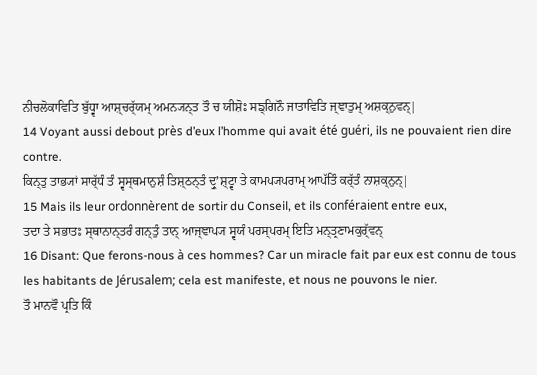ਨੀਚਲੋਕਾਵਿਤਿ ਬੁੱਧ੍ਵਾ ਆਸ਼੍ਚਰ੍ੱਯਮ੍ ਅਮਨ੍ਯਨ੍ਤ ਤੌ ਚ ਯੀਸ਼ੋਃ ਸਙ੍ਗਿਨੌ ਜਾਤਾਵਿਤਿ ਜ੍ਞਾਤੁਮ੍ ਅਸ਼ਕ੍ਨੁਵਨ੍|
14 Voyant aussi debout près d’eux l’homme qui avait été guéri, ils ne pouvaient rien dire contre.
ਕਿਨ੍ਤੁ ਤਾਭ੍ਯਾਂ ਸਾਰ੍ੱਧੰ ਤੰ ਸ੍ਵਸ੍ਥਮਾਨੁਸ਼ੰ ਤਿਸ਼੍ਠਨ੍ਤੰ ਦ੍ਰੁʼਸ਼੍ਟ੍ਵਾ ਤੇ ਕਾਮਪ੍ਯਪਰਾਮ੍ ਆਪੱਤਿੰ ਕਰ੍ੱਤੰ ਨਾਸ਼ਕ੍ਨੁਨ੍|
15 Mais ils leur ordonnèrent de sortir du Conseil, et ils conféraient entre eux,
ਤਦਾ ਤੇ ਸਭਾਤਃ ਸ੍ਥਾਨਾਨ੍ਤਰੰ ਗਨ੍ਤੁੰ ਤਾਨ੍ ਆਜ੍ਞਾਪ੍ਯ ਸ੍ਵਯੰ ਪਰਸ੍ਪਰਮ੍ ਇਤਿ ਮਨ੍ਤ੍ਰਣਾਮਕੁਰ੍ੱਵਨ੍
16 Disant: Que ferons-nous à ces hommes? Car un miracle fait par eux est connu de tous les habitants de Jérusalem; cela est manifeste, et nous ne pouvons le nier.
ਤੌ ਮਾਨਵੌ ਪ੍ਰਤਿ ਕਿੰ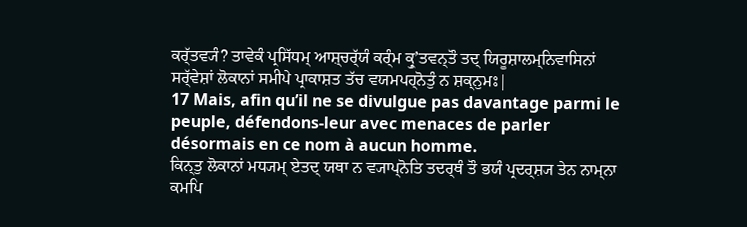ਕਰ੍ੱਤਵ੍ਯੰ? ਤਾਵੇਕੰ ਪ੍ਰਸਿੱਧਮ੍ ਆਸ਼੍ਚਰ੍ੱਯੰ ਕਰ੍ੰਮ ਕ੍ਰੁʼਤਵਨ੍ਤੌ ਤਦ੍ ਯਿਰੂਸ਼ਾਲਮ੍ਨਿਵਾਸਿਨਾਂ ਸਰ੍ੱਵੇਸ਼ਾਂ ਲੋਕਾਨਾਂ ਸਮੀਪੇ ਪ੍ਰਾਕਾਸ਼ਤ ਤੱਚ ਵਯਮਪਹ੍ਨੋਤੁੰ ਨ ਸ਼ਕ੍ਨੁਮਃ|
17 Mais, afin qu’il ne se divulgue pas davantage parmi le peuple, défendons-leur avec menaces de parler désormais en ce nom à aucun homme.
ਕਿਨ੍ਤੁ ਲੋਕਾਨਾਂ ਮਧ੍ਯਮ੍ ਏਤਦ੍ ਯਥਾ ਨ ਵ੍ਯਾਪ੍ਨੋਤਿ ਤਦਰ੍ਥੰ ਤੌ ਭਯੰ ਪ੍ਰਦਰ੍ਸ਼੍ਯ ਤੇਨ ਨਾਮ੍ਨਾ ਕਮਪਿ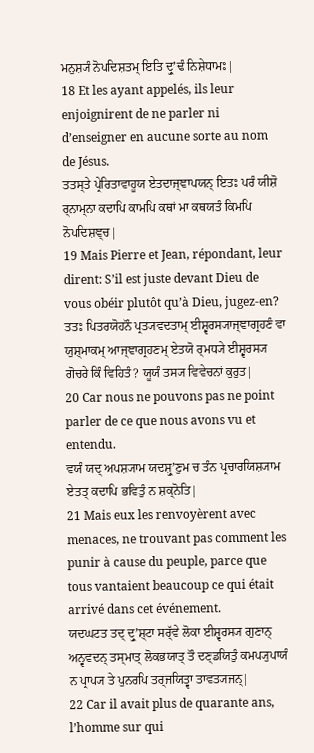ਮਨੁਸ਼੍ਯੰ ਨੋਪਦਿਸ਼ਤਮ੍ ਇਤਿ ਦ੍ਰੁʼਢੰ ਨਿਸ਼ੇਧਾਮਃ|
18 Et les ayant appelés, ils leur enjoignirent de ne parler ni d’enseigner en aucune sorte au nom de Jésus.
ਤਤਸ੍ਤੇ ਪ੍ਰੇਰਿਤਾਵਾਹੂਯ ਏਤਦਾਜ੍ਞਾਪਯਨ੍ ਇਤਃ ਪਰੰ ਯੀਸ਼ੋ ਰ੍ਨਾਮ੍ਨਾ ਕਦਾਪਿ ਕਾਮਪਿ ਕਥਾਂ ਮਾ ਕਥਯਤੰ ਕਿਮਪਿ ਨੋਪਦਿਸ਼ਞ੍ਚ|
19 Mais Pierre et Jean, répondant, leur dirent: S’il est juste devant Dieu de vous obéir plutôt qu’à Dieu, jugez-en?
ਤਤਃ ਪਿਤਰਯੋਹਨੌ ਪ੍ਰਤ੍ਯਵਦਤਾਮ੍ ਈਸ਼੍ਵਰਸ੍ਯਾਜ੍ਞਾਗ੍ਰਹਣੰ ਵਾ ਯੁਸ਼੍ਮਾਕਮ੍ ਆਜ੍ਞਾਗ੍ਰਹਣਮ੍ ਏਤਯੋ ਰ੍ਮਧ੍ਯੇ ਈਸ਼੍ਵਰਸ੍ਯ ਗੋਚਰੇ ਕਿੰ ਵਿਹਿਤੰ? ਯੂਯੰ ਤਸ੍ਯ ਵਿਵੇਚਨਾਂ ਕੁਰੁਤ|
20 Car nous ne pouvons pas ne point parler de ce que nous avons vu et entendu.
ਵਯੰ ਯਦ੍ ਅਪਸ਼੍ਯਾਮ ਯਦਸ਼੍ਰੁʼਣੁਮ ਚ ਤੰਨ ਪ੍ਰਚਾਰਯਿਸ਼੍ਯਾਮ ਏਤਤ੍ ਕਦਾਪਿ ਭਵਿਤੁੰ ਨ ਸ਼ਕ੍ਨੋਤਿ|
21 Mais eux les renvoyèrent avec menaces, ne trouvant pas comment les punir à cause du peuple, parce que tous vantaient beaucoup ce qui était arrivé dans cet événement.
ਯਦਘਟਤ ਤਦ੍ ਦ੍ਰੁʼਸ਼੍ਟਾ ਸਰ੍ੱਵੇ ਲੋਕਾ ਈਸ਼੍ਵਰਸ੍ਯ ਗੁਣਾਨ੍ ਅਨ੍ਵਵਦਨ੍ ਤਸ੍ਮਾਤ੍ ਲੋਕਭਯਾਤ੍ ਤੌ ਦਣ੍ਡਯਿਤੁੰ ਕਮਪ੍ਯੁਪਾਯੰ ਨ ਪ੍ਰਾਪ੍ਯ ਤੇ ਪੁਨਰਪਿ ਤਰ੍ਜਯਿਤ੍ਵਾ ਤਾਵਤ੍ਯਜਨ੍|
22 Car il avait plus de quarante ans, l’homme sur qui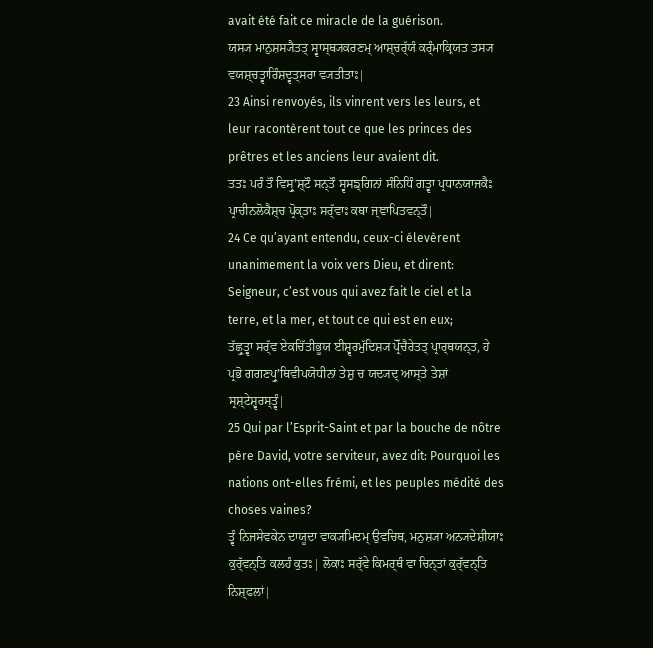avait été fait ce miracle de la guérison.
ਯਸ੍ਯ ਮਾਨੁਸ਼ਸ੍ਯੈਤਤ੍ ਸ੍ਵਾਸ੍ਥ੍ਯਕਰਣਮ੍ ਆਸ਼੍ਚਰ੍ੱਯੰ ਕਰ੍ੰਮਾਕ੍ਰਿਯਤ ਤਸ੍ਯ ਵਯਸ਼੍ਚਤ੍ਵਾਰਿੰਸ਼ਦ੍ਵਤ੍ਸਰਾ ਵ੍ਯਤੀਤਾਃ|
23 Ainsi renvoyés, ils vinrent vers les leurs, et leur racontèrent tout ce que les princes des prêtres et les anciens leur avaient dit.
ਤਤਃ ਪਰੰ ਤੌ ਵਿਸ੍ਰੁʼਸ਼੍ਟੌ ਸਨ੍ਤੌ ਸ੍ਵਸਙ੍ਗਿਨਾਂ ਸੰਨਿਧਿੰ ਗਤ੍ਵਾ ਪ੍ਰਧਾਨਯਾਜਕੈਃ ਪ੍ਰਾਚੀਨਲੋਕੈਸ਼੍ਚ ਪ੍ਰੋਕ੍ਤਾਃ ਸਰ੍ੱਵਾਃ ਕਥਾ ਜ੍ਞਾਪਿਤਵਨ੍ਤੌ|
24 Ce qu’ayant entendu, ceux-ci élevèrent unanimement la voix vers Dieu, et dirent: Seigneur, c’est vous qui avez fait le ciel et la terre, et la mer, et tout ce qui est en eux;
ਤੱਛ੍ਰੁਤ੍ਵਾ ਸਰ੍ੱਵ ਏਕਚਿੱਤੀਭੂਯ ਈਸ਼੍ਵਰਮੁੱਦਿਸ਼੍ਯ ਪ੍ਰੋੱਚੈਰੇਤਤ੍ ਪ੍ਰਾਰ੍ਥਯਨ੍ਤ, ਹੇ ਪ੍ਰਭੋ ਗਗਣਪ੍ਰੁʼਥਿਵੀਪਯੋਧੀਨਾਂ ਤੇਸ਼ੁ ਚ ਯਦ੍ਯਦ੍ ਆਸ੍ਤੇ ਤੇਸ਼ਾਂ ਸ੍ਰਸ਼੍ਟੇਸ਼੍ਵਰਸ੍ਤ੍ਵੰ|
25 Qui par l’Esprit-Saint et par la bouche de nôtre père David, votre serviteur, avez dit: Pourquoi les nations ont-elles frémi, et les peuples médité des choses vaines?
ਤ੍ਵੰ ਨਿਜਸੇਵਕੇਨ ਦਾਯੂਦਾ ਵਾਕ੍ਯਮਿਦਮ੍ ਉਵਚਿਥ, ਮਨੁਸ਼੍ਯਾ ਅਨ੍ਯਦੇਸ਼ੀਯਾਃ ਕੁਰ੍ੱਵਨ੍ਤਿ ਕਲਹੰ ਕੁਤਃ| ਲੋਕਾਃ ਸਰ੍ੱਵੇ ਕਿਮਰ੍ਥੰ ਵਾ ਚਿਨ੍ਤਾਂ ਕੁਰ੍ੱਵਨ੍ਤਿ ਨਿਸ਼੍ਫਲਾਂ|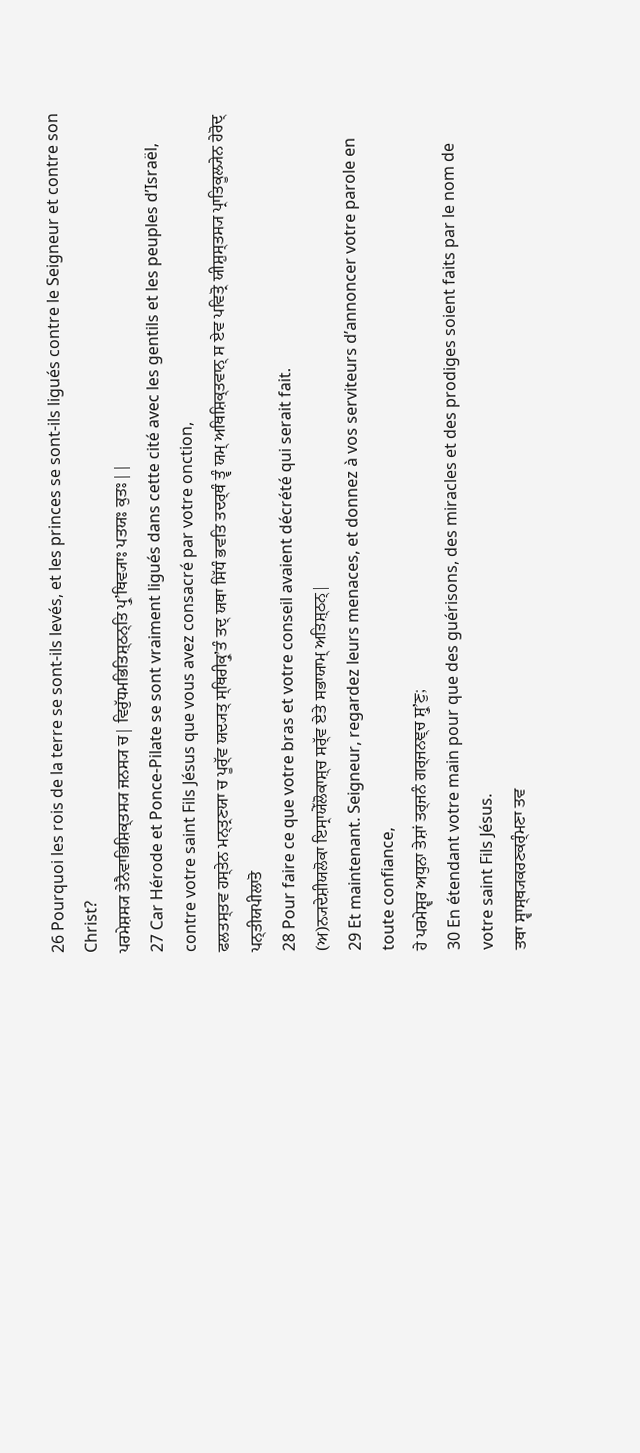26 Pourquoi les rois de la terre se sont-ils levés, et les princes se sont-ils ligués contre le Seigneur et contre son Christ?
ਪਰਮੇਸ਼ਸ੍ਯ ਤੇਨੈਵਾਭਿਸ਼ਿਕ੍ਤਸ੍ਯ ਜਨਸ੍ਯ ਚ| ਵਿਰੁੱਧਮਭਿਤਿਸ਼੍ਠਨ੍ਤਿ ਪ੍ਰੁʼਥਿਵ੍ਯਾਃ ਪਤਯਃ ਕੁਤਃ||
27 Car Hérode et Ponce-Pilate se sont vraiment ligués dans cette cité avec les gentils et les peuples d’Israël, contre votre saint Fils Jésus que vous avez consacré par votre onction,
ਫਲਤਸ੍ਤਵ ਹਸ੍ਤੇਨ ਮਨ੍ਤ੍ਰਣਯਾ ਚ ਪੂਰ੍ੱਵ ਯਦ੍ਯਤ੍ ਸ੍ਥਿਰੀਕ੍ਰੁʼਤੰ ਤਦ੍ ਯਥਾ ਸਿੱਧੰ ਭਵਤਿ ਤਦਰ੍ਥੰ ਤ੍ਵੰ ਯਮ੍ ਅਥਿਸ਼ਿਕ੍ਤਵਾਨ੍ ਸ ਏਵ ਪਵਿਤ੍ਰੋ ਯੀਸ਼ੁਸ੍ਤਸ੍ਯ ਪ੍ਰਾਤਿਕੂਲ੍ਯੇਨ ਹੇਰੋਦ੍ ਪਨ੍ਤੀਯਪੀਲਾਤੋ
28 Pour faire ce que votre bras et votre conseil avaient décrété qui serait fait.
(ਅ)ਨ੍ਯਦੇਸ਼ੀਯਲੋਕਾ ਇਸ੍ਰਾਯੇੱਲੋਕਾਸ਼੍ਚ ਸਰ੍ੱਵ ਏਤੇ ਸਭਾਯਾਮ੍ ਅਤਿਸ਼੍ਠਨ੍|
29 Et maintenant. Seigneur, regardez leurs menaces, et donnez à vos serviteurs d’annoncer votre parole en toute confiance,
ਹੇ ਪਰਮੇਸ਼੍ਵਰ ਅਧੁਨਾ ਤੇਸ਼ਾਂ ਤਰ੍ਜਨੰ ਗਰ੍ਜਨਞ੍ਚ ਸ਼੍ਰੁʼਣੁ;
30 En étendant votre main pour que des guérisons, des miracles et des prodiges soient faits par le nom de votre saint Fils Jésus.
ਤਥਾ ਸ੍ਵਾਸ੍ਥ੍ਯਕਰਣਕਰ੍ੰਮਣਾ ਤਵ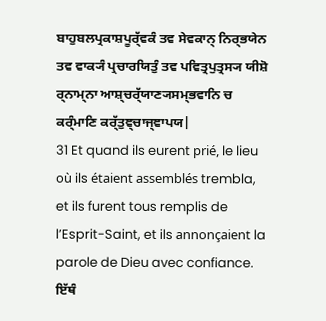ਬਾਹੁਬਲਪ੍ਰਕਾਸ਼ਪੂਰ੍ੱਵਕੰ ਤਵ ਸੇਵਕਾਨ੍ ਨਿਰ੍ਭਯੇਨ ਤਵ ਵਾਕ੍ਯੰ ਪ੍ਰਚਾਰਯਿਤੁੰ ਤਵ ਪਵਿਤ੍ਰਪੁਤ੍ਰਸ੍ਯ ਯੀਸ਼ੋ ਰ੍ਨਾਮ੍ਨਾ ਆਸ਼੍ਚਰ੍ੱਯਾਣ੍ਯਸਮ੍ਭਵਾਨਿ ਚ ਕਰ੍ੰਮਾਣਿ ਕਰ੍ੱਤੁਞ੍ਚਾਜ੍ਞਾਪਯ|
31 Et quand ils eurent prié, le lieu où ils étaient assemblés trembla, et ils furent tous remplis de l’Esprit-Saint, et ils annonçaient la parole de Dieu avec confiance.
ਇੱਥੰ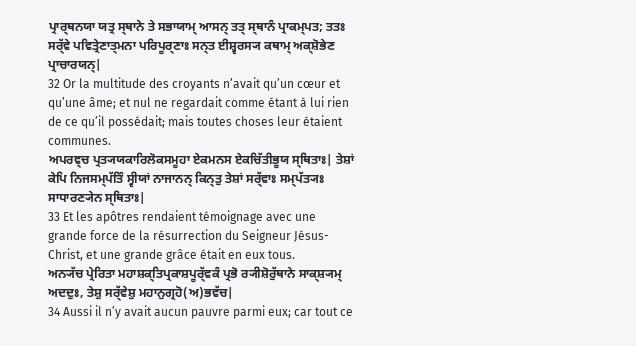ਪ੍ਰਾਰ੍ਥਨਯਾ ਯਤ੍ਰ ਸ੍ਥਾਨੇ ਤੇ ਸਭਾਯਾਮ੍ ਆਸਨ੍ ਤਤ੍ ਸ੍ਥਾਨੰ ਪ੍ਰਾਕਮ੍ਪਤ; ਤਤਃ ਸਰ੍ੱਵੇ ਪਵਿਤ੍ਰੇਣਾਤ੍ਮਨਾ ਪਰਿਪੂਰ੍ਣਾਃ ਸਨ੍ਤ ਈਸ਼੍ਵਰਸ੍ਯ ਕਥਾਮ੍ ਅਕ੍ਸ਼ੋਭੇਣ ਪ੍ਰਾਚਾਰਯਨ੍|
32 Or la multitude des croyants n’avait qu’un cœur et qu’une âme; et nul ne regardait comme étant à lui rien de ce qu’il possédait; mais toutes choses leur étaient communes.
ਅਪਰਞ੍ਚ ਪ੍ਰਤ੍ਯਯਕਾਰਿਲੋਕਸਮੂਹਾ ਏਕਮਨਸ ਏਕਚਿੱਤੀਭੂਯ ਸ੍ਥਿਤਾਃ| ਤੇਸ਼ਾਂ ਕੇਪਿ ਨਿਜਸਮ੍ਪੱਤਿੰ ਸ੍ਵੀਯਾਂ ਨਾਜਾਨਨ੍ ਕਿਨ੍ਤੁ ਤੇਸ਼ਾਂ ਸਰ੍ੱਵਾਃ ਸਮ੍ਪੱਤ੍ਯਃ ਸਾਧਾਰਣ੍ਯੇਨ ਸ੍ਥਿਤਾਃ|
33 Et les apôtres rendaient témoignage avec une grande force de la résurrection du Seigneur Jésus-Christ, et une grande grâce était en eux tous.
ਅਨ੍ਯੱਚ ਪ੍ਰੇਰਿਤਾ ਮਹਾਸ਼ਕ੍ਤਿਪ੍ਰਕਾਸ਼ਪੂਰ੍ੱਵਕੰ ਪ੍ਰਭੋ ਰ੍ਯੀਸ਼ੋਰੁੱਥਾਨੇ ਸਾਕ੍ਸ਼੍ਯਮ੍ ਅਦਦੁਃ, ਤੇਸ਼ੁ ਸਰ੍ੱਵੇਸ਼ੁ ਮਹਾਨੁਗ੍ਰਹੋ(ਅ)ਭਵੱਚ|
34 Aussi il n’y avait aucun pauvre parmi eux; car tout ce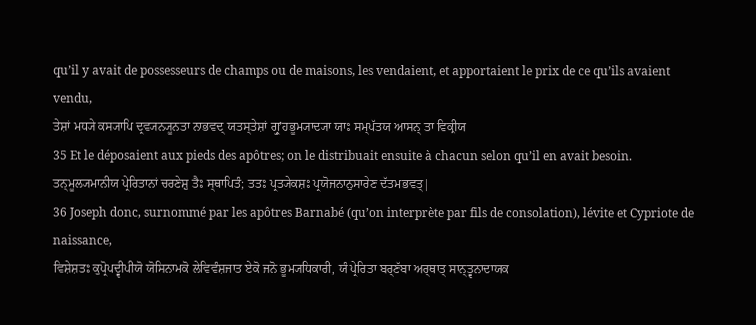qu’il y avait de possesseurs de champs ou de maisons, les vendaient, et apportaient le prix de ce qu’ils avaient vendu,
ਤੇਸ਼ਾਂ ਮਧ੍ਯੇ ਕਸ੍ਯਾਪਿ ਦ੍ਰਵ੍ਯਨ੍ਯੂਨਤਾ ਨਾਭਵਦ੍ ਯਤਸ੍ਤੇਸ਼ਾਂ ਗ੍ਰੁʼਹਭੂਮ੍ਯਾਦ੍ਯਾ ਯਾਃ ਸਮ੍ਪੱਤਯ ਆਸਨ੍ ਤਾ ਵਿਕ੍ਰੀਯ
35 Et le déposaient aux pieds des apôtres; on le distribuait ensuite à chacun selon qu’il en avait besoin.
ਤਨ੍ਮੂਲ੍ਯਮਾਨੀਯ ਪ੍ਰੇਰਿਤਾਨਾਂ ਚਰਣੇਸ਼ੁ ਤੈਃ ਸ੍ਥਾਪਿਤੰ; ਤਤਃ ਪ੍ਰਤ੍ਯੇਕਸ਼ਃ ਪ੍ਰਯੋਜਨਾਨੁਸਾਰੇਣ ਦੱਤਮਭਵਤ੍|
36 Joseph donc, surnommé par les apôtres Barnabé (qu’on interprète par fils de consolation), lévite et Cypriote de naissance,
ਵਿਸ਼ੇਸ਼ਤਃ ਕੁਪ੍ਰੋਪਦ੍ਵੀਪੀਯੋ ਯੋਸਿਨਾਮਕੋ ਲੇਵਿਵੰਸ਼ਜਾਤ ਏਕੋ ਜਨੋ ਭੂਮ੍ਯਧਿਕਾਰੀ, ਯੰ ਪ੍ਰੇਰਿਤਾ ਬਰ੍ਣੱਬਾ ਅਰ੍ਥਾਤ੍ ਸਾਨ੍ਤ੍ਵਨਾਦਾਯਕ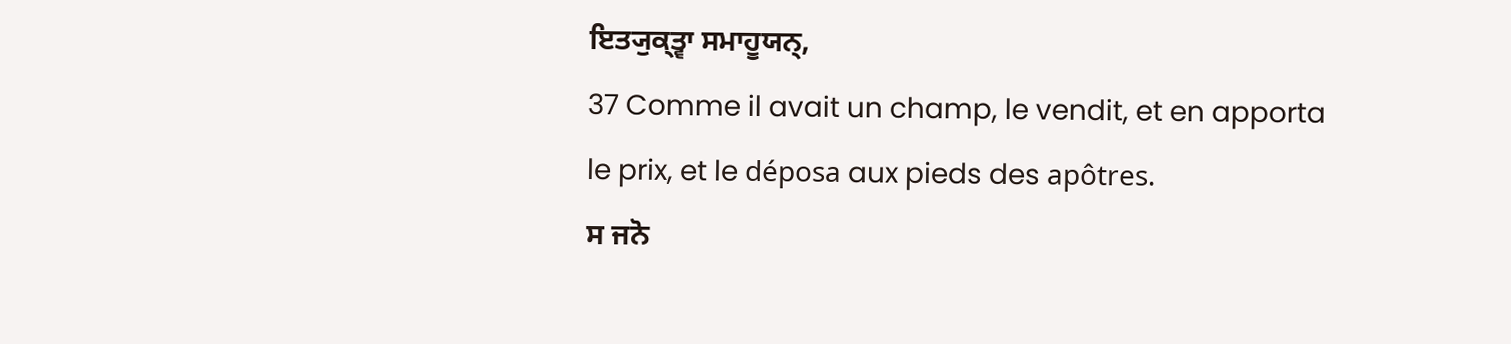ਇਤ੍ਯੁਕ੍ਤ੍ਵਾ ਸਮਾਹੂਯਨ੍,
37 Comme il avait un champ, le vendit, et en apporta le prix, et le déposa aux pieds des apôtres.
ਸ ਜਨੋ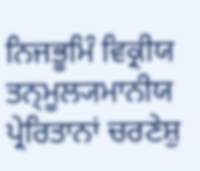ਨਿਜਭੂਮਿੰ ਵਿਕ੍ਰੀਯ ਤਨ੍ਮੂਲ੍ਯਮਾਨੀਯ ਪ੍ਰੇਰਿਤਾਨਾਂ ਚਰਣੇਸ਼ੁ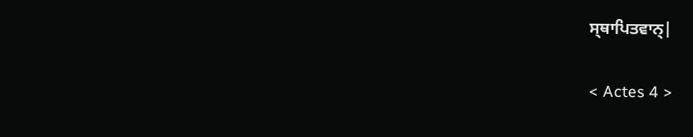ਸ੍ਥਾਪਿਤਵਾਨ੍|

< Actes 4 >